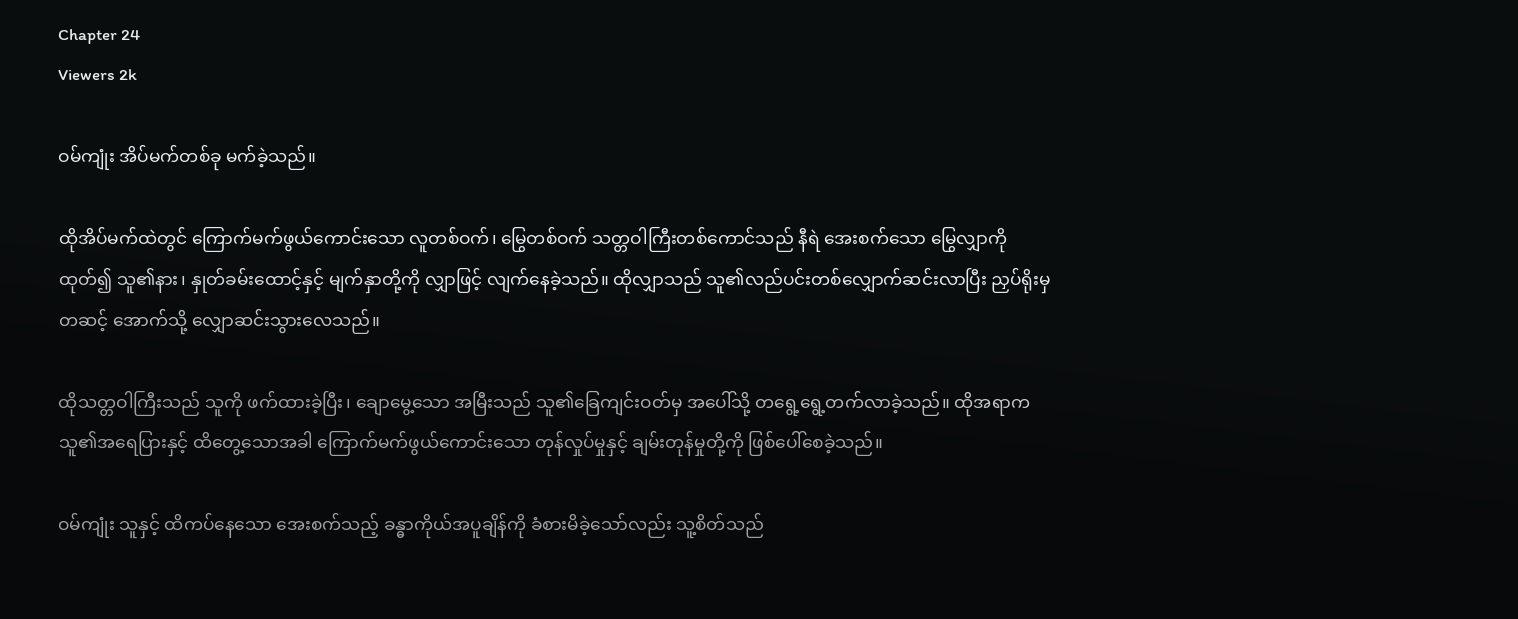Chapter 24
Viewers 2k

ဝမ်ကျုံး အိပ်မက်တစ်ခု မက်ခဲ့သည်။

ထိုအိပ်မက်ထဲတွင် ကြောက်မက်ဖွယ်ကောင်းသော လူတစ်ဝက်၊ မြွေတစ်ဝက် သတ္တဝါကြီးတစ်ကောင်သည် နီရဲ အေးစက်သော မြွေလျှာကို ထုတ်၍ သူ၏နား၊ နှုတ်ခမ်းထောင့်နှင့် မျက်နှာတို့ကို လျှာဖြင့် လျက်နေခဲ့သည်။ ထိုလျှာသည် သူ၏လည်ပင်းတစ်လျှောက်ဆင်းလာပြီး ညှပ်ရိုးမှတဆင့် အောက်သို့ လျှောဆင်းသွားလေသည်။

ထိုသတ္တဝါကြီးသည် သူကို ဖက်ထားခဲ့ပြီး၊ ချောမွေ့သော အမြီးသည် သူ၏ခြေကျင်းဝတ်မှ အပေါ်သို့ တရွေ့ရွေ့တက်လာခဲ့သည်။ ထိုအရာက သူ၏အရေပြားနှင့် ထိတွေ့သောအခါ ကြောက်မက်ဖွယ်ကောင်းသော တုန်လှုပ်မှုနှင့် ချမ်းတုန်မှုတို့ကို ဖြစ်ပေါ်စေခဲ့သည်။

ဝမ်ကျုံး သူနှင့် ထိကပ်နေသော အေးစက်သည့် ခန္ဓာကိုယ်အပူချိန်ကို ခံစားမိခဲ့သော်လည်း သူ့စိတ်သည်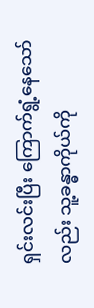ရှင်းလင်းပြီး ကြောက်ရွံ့နေသော်လည်း သူ့ခန္ဓာကိုယ်ကို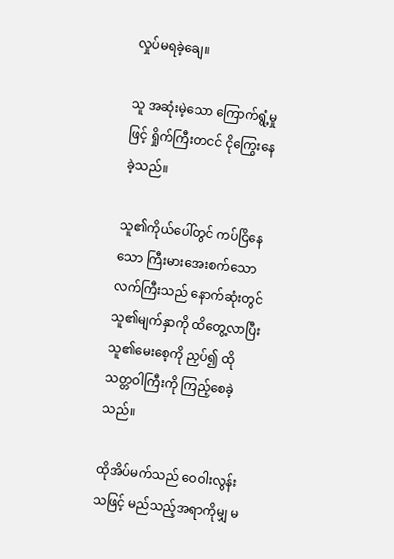လှုပ်မရခဲ့ချေ။

သူ အဆုံးမဲ့သော ကြောက်ရွံ့မှုဖြင့် ရှိုက်ကြီးတငင် ငိုကြွေးနေခဲ့သည်။

သူ၏ကိုယ်ပေါ်တွင် ကပ်ငြိနေသော ကြီးမားအေးစက်သော လက်ကြီးသည် နောက်ဆုံးတွင် သူ၏မျက်နှာကို ထိတွေ့လာပြီး သူ၏မေးစေ့ကို ညှပ်၍ ထိုသတ္တဝါကြီးကို ကြည့်စေခဲ့သည်။

ထိုအိပ်မက်သည် ဝေဝါးလွန်းသဖြင့် မည်သည့်အရာကိုမျှ မ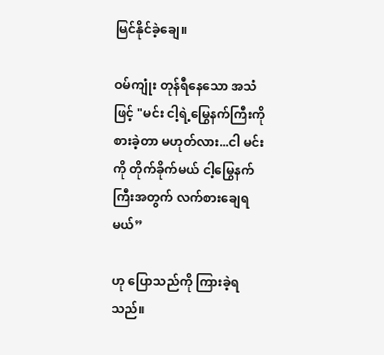မြင်နိုင်ခဲ့ချေ။

ဝမ်ကျုံး တုန်ရီနေသော အသံဖြင့် "မင်း ငါ့ရဲ့မြွေနက်ကြီးကို စားခဲ့တာ မဟုတ်လား...ငါ မင်းကို တိုက်ခိုက်မယ် ငါ့မြွေနက်ကြီးအတွက် လက်စားချေရမယ်”

ဟု ပြောသည်ကို ကြားခဲ့ရသည်။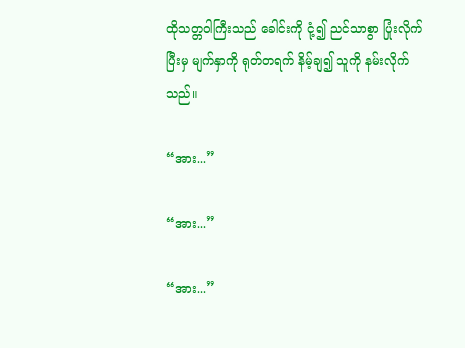ထိုသတ္တဝါကြီးသည် ခေါင်းကို ငုံ့၍ ညင်သာစွာ ပြုံးလိုက်ပြီးမှ မျက်နှာကို ရုတ်တရက် နိမ့်ချ၍ သူကို နမ်းလိုက်သည်။

“အား...”

“အား...”

“အား...”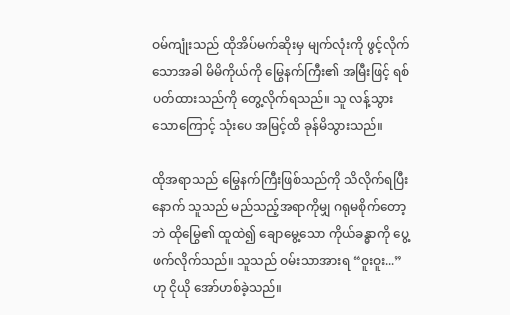ဝမ်ကျုံးသည် ထိုအိပ်မက်ဆိုးမှ မျက်လုံးကို ဖွင့်လိုက်သောအခါ မိမိကိုယ်ကို မြွေနက်ကြီး၏ အမြီးဖြင့် ရစ်ပတ်ထားသည်ကို တွေ့လိုက်ရသည်။ သူ လန့်သွားသောကြောင့် သုံးပေ အမြင့်ထိ ခုန်မိသွားသည်။

ထိုအရာသည် မြွေနက်ကြီးဖြစ်သည်ကို သိလိုက်ရပြီးနောက် သူသည် မည်သည့်အရာကိုမျှ ဂရုမစိုက်တော့ဘဲ ထိုမြွေ၏ ထူထဲ၍ ချောမွေ့သော ကိုယ်ခန္ဓာကို ပွေ့ဖက်လိုက်သည်။ သူသည် ဝမ်းသာအားရ “ဝူးဝူး...” ဟု ငိုယို အော်ဟစ်ခဲ့သည်။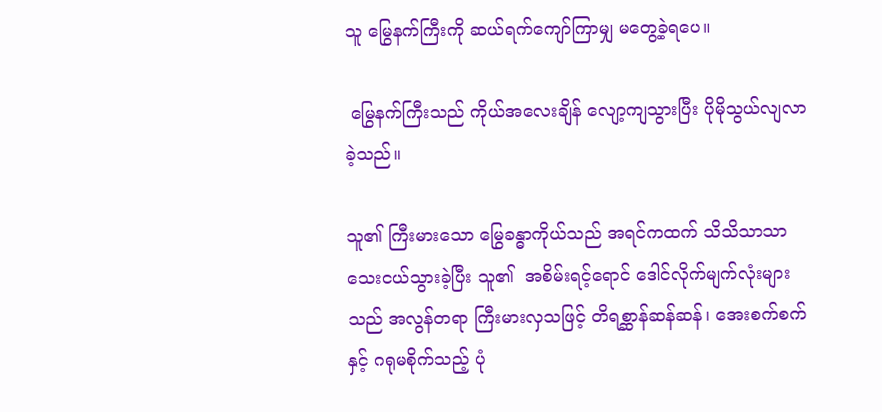သူ မြွေနက်ကြီးကို ဆယ်ရက်ကျော်ကြာမျှ မတွေ့ခဲ့ရပေ။

 မြွေနက်ကြီးသည် ကိုယ်အလေးချိန် လျော့ကျသွားပြီး ပိုမိုသွယ်လျလာခဲ့သည်။

သူ၏ ကြီးမားသော မြွေခန္ဓာကိုယ်သည် အရင်ကထက် သိသိသာသာ သေးငယ်သွားခဲ့ပြီး သူ၏  အစိမ်းရင့်ရောင် ဒေါင်လိုက်မျက်လုံးများသည် အလွန်တရာ ကြီးမားလှသဖြင့် တိရစ္ဆာန်ဆန်ဆန်၊ အေးစက်စက်နှင့် ဂရုမစိုက်သည့် ပုံ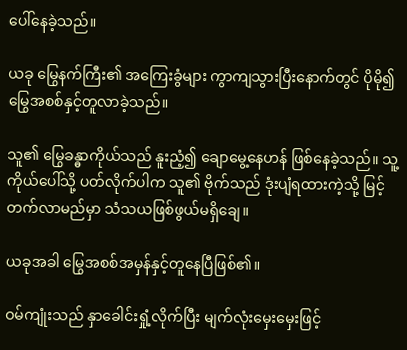ပေါ်နေခဲ့သည်။

ယခု မြွေနက်ကြီး၏ အကြေးခွံများ ကွာကျသွားပြီးနောက်တွင် ပိုမို၍ မြွေအစစ်နှင့်တူလာခဲ့သည်။

သူ၏ မြွေခန္ဓာကိုယ်သည် နူးညံ့၍ ချောမွေ့နေဟန် ဖြစ်နေခဲ့သည်။ သူ့ကိုယ်ပေါ်သို့ ပတ်လိုက်ပါက သူ၏ ဗိုက်သည် ဒုံးပျံရထားကဲ့သို့ မြင့်တက်လာမည်မှာ သံသယဖြစ်ဖွယ်မရှိချေ။

ယခုအခါ မြွေအစစ်အမှန်နှင့်တူနေပြီဖြစ်၏။

ဝမ်ကျုံးသည် နှာခေါင်းရှုံ့လိုက်ပြီး မျက်လုံးမှေးမှေးဖြင့်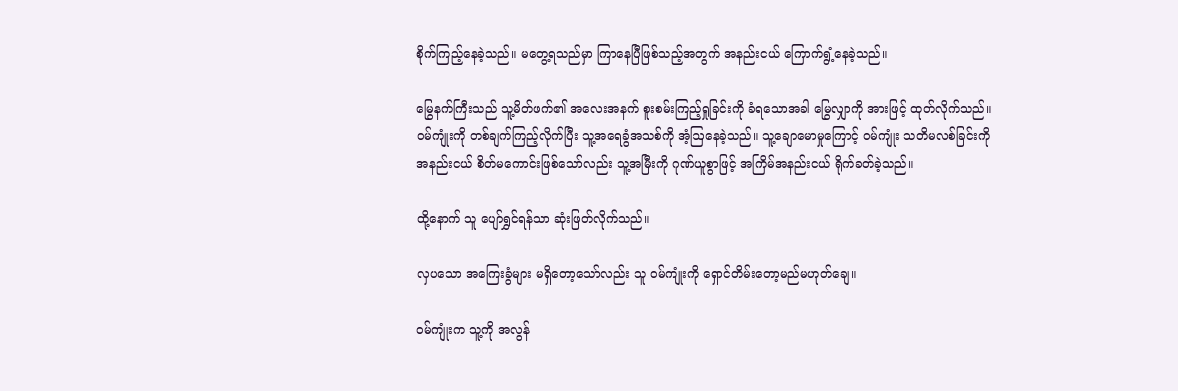စိုက်ကြည့်နေခဲ့သည်။ မတွေ့ရသည်မှာ ကြာနေပြီဖြစ်သည့်အတွက် အနည်းငယ် ကြောက်ရွံ့နေခဲ့သည်။

မြွေနက်ကြီးသည် သူ့မိတ်ဖက်၏ အလေးအနက် စူးစမ်းကြည့်ရှုခြင်းကို ခံရသောအခါ မြွေလျှာကို အားဖြင့် ထုတ်လိုက်သည်။ ဝမ်ကျုံးကို တစ်ချက်ကြည့်လိုက်ပြီး သူ့အရေခွံအသစ်ကို အံ့ဩနေခဲ့သည်။ သူ့ချောမောမှုကြောင့် ဝမ်ကျုံး သတိမလစ်ခြင်းကို အနည်းငယ် စိတ်မကောင်းဖြစ်သော်လည်း သူ့အမြီးကို ဂုဏ်ယူစွာဖြင့် အကြိမ်အနည်းငယ် ရိုက်ခတ်ခဲ့သည်။

ထို့နောက် သူ ပျော်ရွှင်ရန်သာ ဆုံးဖြတ်လိုက်သည်။

လှပသော အကြေးခွံများ မရှိတော့သော်လည်း သူ ဝမ်ကျုံးကို ရှောင်တိမ်းတော့မည်မဟုတ်ချေ။

ဝမ်ကျုံးက သူ့ကို အလွန်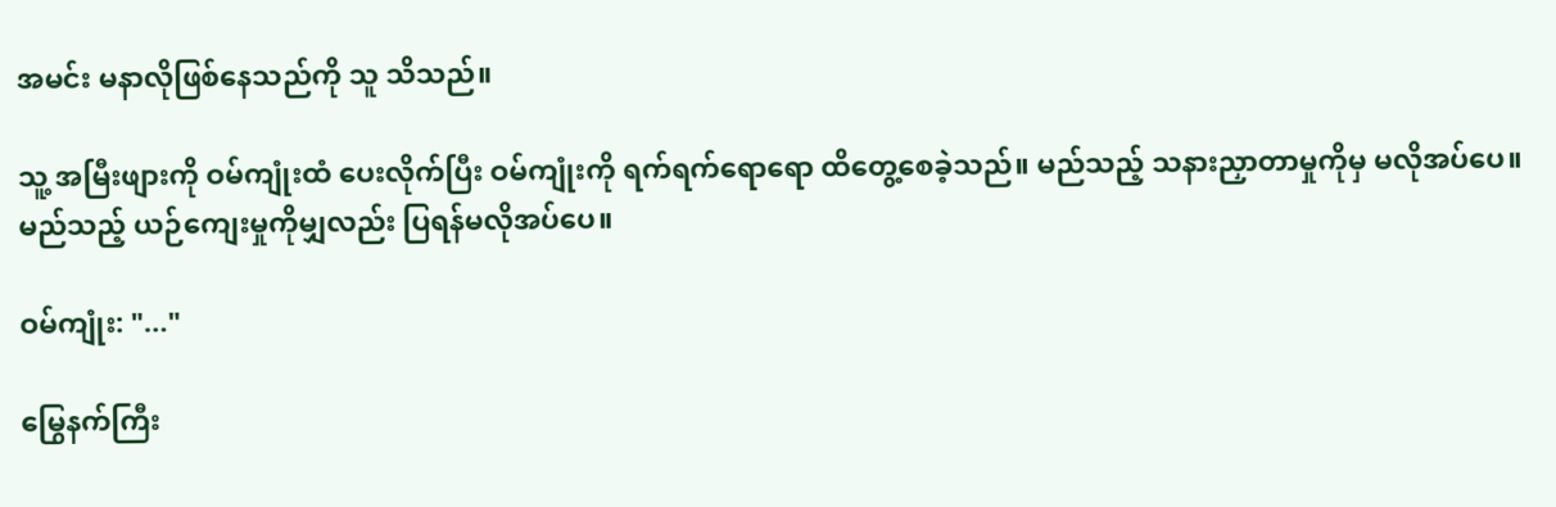အမင်း မနာလိုဖြစ်နေသည်ကို သူ သိသည်။

သူ့ အမြီးဖျားကို ဝမ်ကျုံးထံ ပေးလိုက်ပြီး ဝမ်ကျုံးကို ရက်ရက်ရောရော ထိတွေ့စေခဲ့သည်။ မည်သည့် သနားညှာတာမှုကိုမှ မလိုအပ်ပေ။မည်သည့် ယဉ်ကျေးမှုကိုမျှလည်း ပြရန်မလိုအပ်ပေ။

ဝမ်ကျုံး: "..."

မြွေနက်ကြီး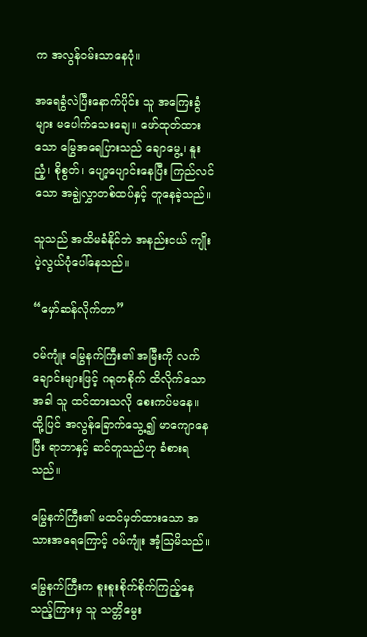က အလွန်ဝမ်းသာနေပုံ။

အရေခွံလဲပြီးနောက်ပိုင်း သူ အကြေးခွံများ မပေါက်သေးချေ။ ဖော်ထုတ်ထားသော မြွေအရေပြားသည် ချောမွေ့၊ နူးညံ့၊ စိုစွတ်၊ ပျော့ပျောင်းနေပြီး ကြည်လင်သော အချွဲလွှာတစ်ထပ်နှင့် တူနေခဲ့သည်။

သူသည် အထိမခံနိုင်ဘဲ အနည်းငယ် ကျိုးပဲ့လွယ်ပုံပေါ်နေသည်။

“မှော်ဆန်လိုက်တာ”

ဝမ်ကျုံး မြွေနက်ကြီး၏ အမြီးကို လက်ချောင်းများဖြင့် ဂရုတစိုက် ထိလိုက်သောအခါ သူ ထင်ထားသလို စေးကပ်မနေ။ ထို့ပြင် အလွန်ခြောက်သွေ့၍ မာကျောနေပြီး ရာဘာနှင့် ဆင်တူသည်ဟု ခံစားရသည်။

မြွေနက်ကြီး၏ မထင်မှတ်ထားသော အသားအရေကြောင့် ဝမ်ကျုံး အံ့ဩမိသည်။

မြွေနက်ကြီးက စူးစူးစိုက်စိုက်ကြည့်နေသည့်ကြားမှ သူ သတ္တိမွေး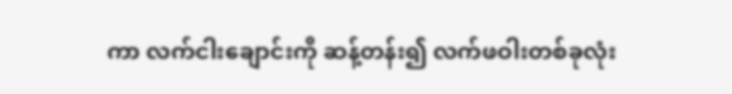ကာ လက်ငါးချောင်းကို ဆန့်တန်း၍ လက်ဖဝါးတစ်ခုလုံး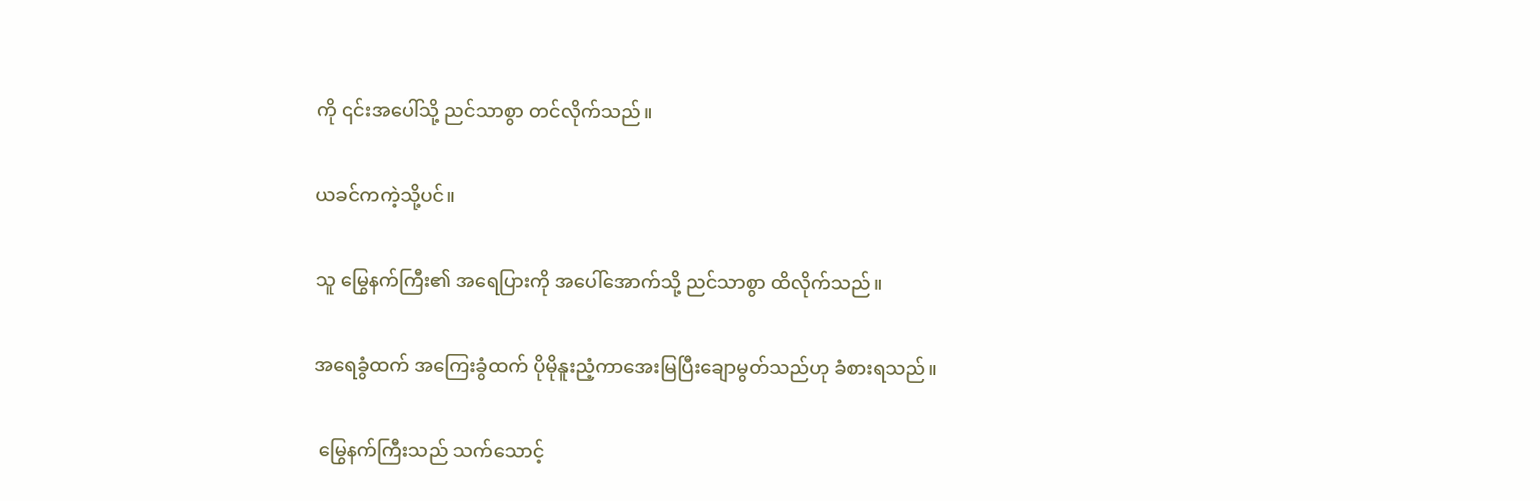ကို ၎င်းအပေါ်သို့ ညင်သာစွာ တင်လိုက်သည်။

ယခင်ကကဲ့သို့ပင်။

သူ မြွေနက်ကြီး၏ အရေပြားကို အပေါ်အောက်သို့ ညင်သာစွာ ထိလိုက်သည်။

အရေခွံထက် အကြေးခွံထက် ပိုမိုနူးညံ့ကာအေးမြပြီးချောမွတ်သည်ဟု ခံစားရသည်။

 မြွေနက်ကြီးသည် သက်သောင့်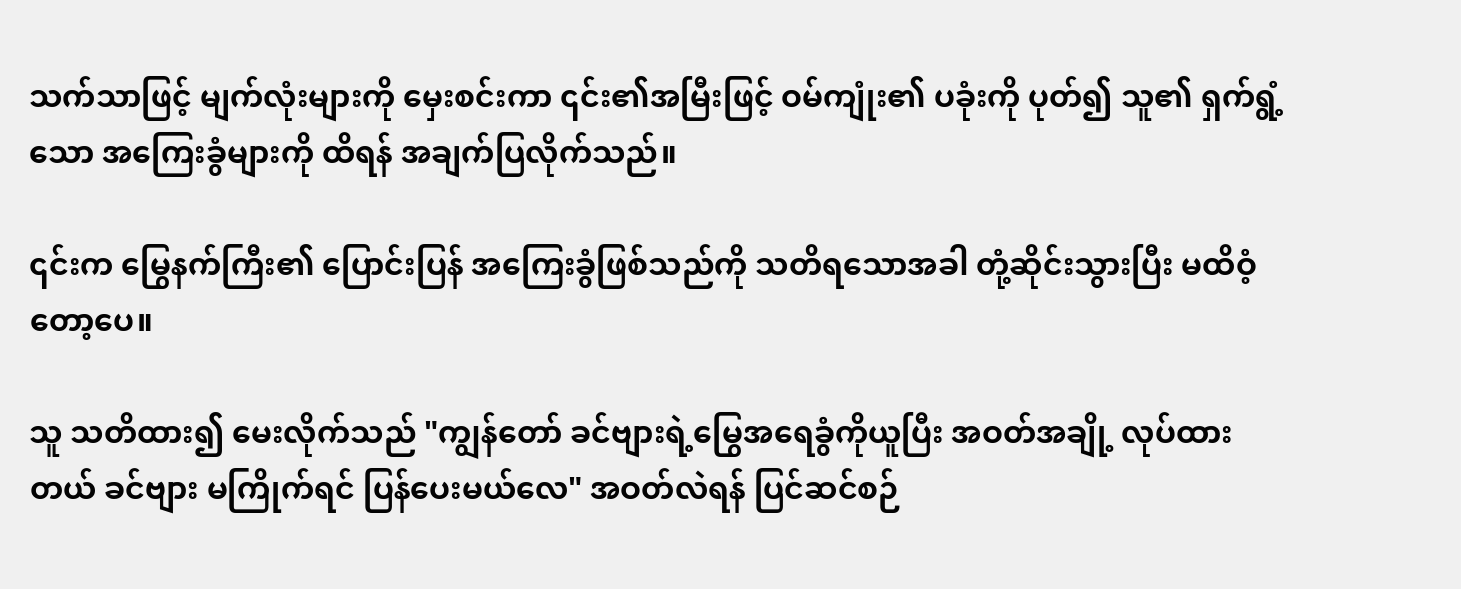သက်သာဖြင့် မျက်လုံးများကို မှေးစင်းကာ ၎င်း၏အမြီးဖြင့် ဝမ်ကျုံး၏ ပခုံးကို ပုတ်၍ သူ၏ ရှက်ရွံ့သော အကြေးခွံများကို ထိရန် အချက်ပြလိုက်သည်။

၎င်းက မြွေနက်ကြီး၏ ပြောင်းပြန် အကြေးခွံဖြစ်သည်ကို သတိရသောအခါ တုံ့ဆိုင်းသွားပြီး မထိဝံ့တော့ပေ။

သူ သတိထား၍ မေးလိုက်သည် "ကျွန်တော် ခင်ဗျားရဲ့မြွေအရေခွံကိုယူပြီး အဝတ်အချို့ လုပ်ထားတယ် ခင်ဗျား မကြိုက်ရင် ပြန်ပေးမယ်လေ" အဝတ်လဲရန် ပြင်ဆင်စဉ်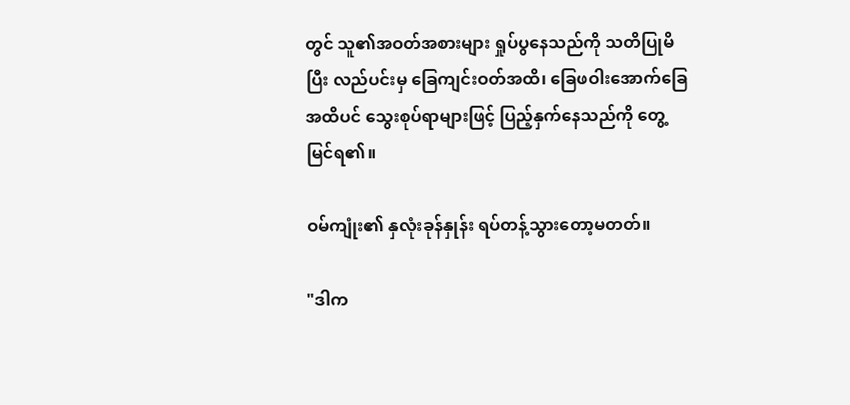တွင် သူ၏အဝတ်အစားများ ရှုပ်ပွနေသည်ကို သတိပြုမိပြီး လည်ပင်းမှ ခြေကျင်းဝတ်အထိ၊ ခြေဖဝါးအောက်ခြေအထိပင် သွေးစုပ်ရာများဖြင့် ပြည့်နှက်နေသည်ကို တွေ့မြင်ရ၏။

ဝမ်ကျုံး၏ နှလုံးခုန်နှုန်း ရပ်တန့်သွားတော့မတတ်။

"ဒါက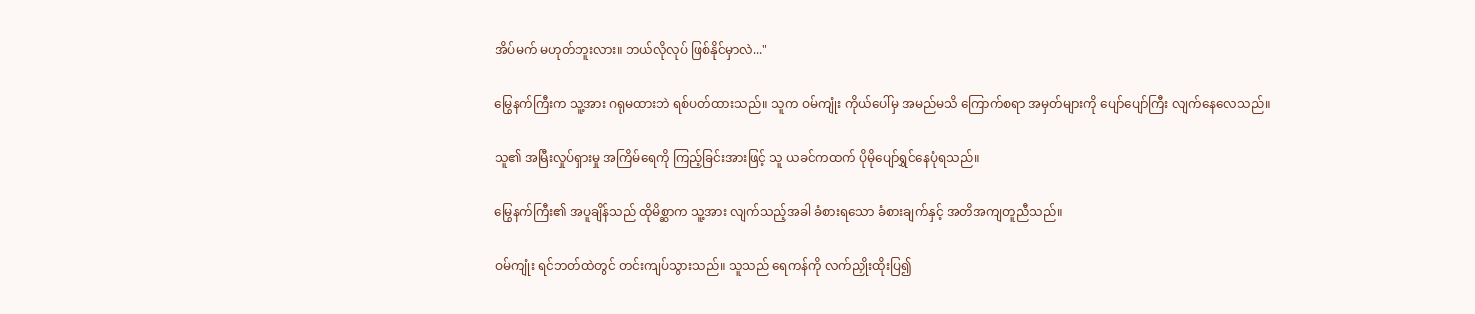အိပ်မက် မဟုတ်ဘူးလား။ ဘယ်လိုလုပ် ဖြစ်နိုင်မှာလဲ..."

မြွေနက်ကြီးက သူ့အား ဂရုမထားဘဲ ရစ်ပတ်ထားသည်။ သူက ဝမ်ကျုံး ကိုယ်ပေါ်မှ အမည်မသိ ကြောက်စရာ အမှတ်များကို ပျော်ပျော်ကြီး လျက်နေလေသည်။

သူ၏ အမြီးလှုပ်ရှားမှု အကြိမ်ရေကို ကြည့်ခြင်းအားဖြင့် သူ ယခင်ကထက် ပိုမိုပျော်ရွှင်နေပုံရသည်။

မြွေနက်ကြီး၏ အပူချိန်သည် ထိုမိစ္ဆာက သူ့အား လျက်သည့်အခါ ခံစားရသော ခံစားချက်နှင့် အတိအကျတူညီသည်။

ဝမ်ကျုံး ရင်ဘတ်ထဲတွင် တင်းကျပ်သွားသည်။ သူသည် ရေကန်ကို လက်ညှိုးထိုးပြ၍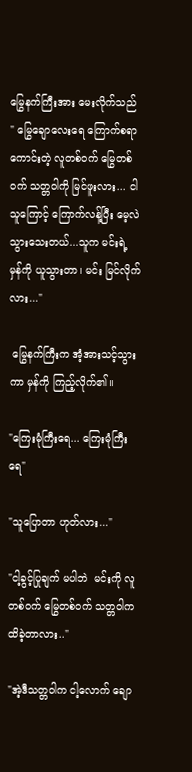မြွေနက်ကြီးအား မေးလိုက်သည် " မြွေချောလေးရေ ကြောက်စရာကောင်းတဲ့ လူတစ်ဝက် မြွေတစ်ဝက် သတ္တဝါကို မြင်ဖူးလား... ငါ သူကြောင့် ကြောက်လန့်ပြီး မေ့လဲသွားသေးတယ်...သူက မင်းရဲ့ မှန်ကို ယူသွားတာ၊ မင်း မြင်လိုက်လား..."

 မြွေနက်ကြီးက အံ့အားသင့်သွားကာ မှန်ကို ကြည့်လိုက်၏။

"ကြေးမုံကြီးရေ... ကြေးမုံကြီးရေ"

"သူပြောတာ ဟုတ်လား..."

"ငါ့ခွင့်ပြုချက် မပါဘဲ  မင်းကို လူတစ်ဝက် မြွေတစ်ဝက် သတ္တဝါက ထိခဲ့တာလား.."

"အဲ့ဒီသတ္တဝါက ငါ့လောက် ချော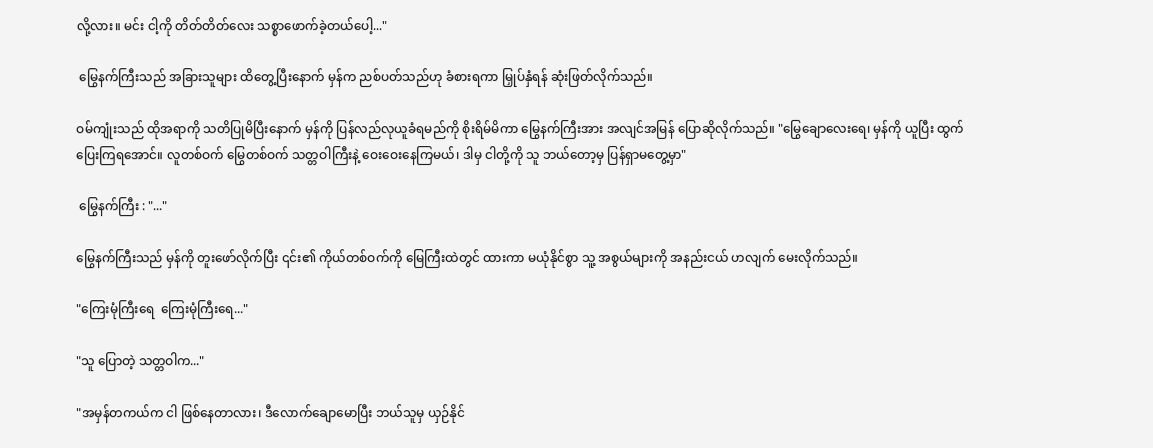လို့လား။ မင်း ငါ့ကို တိတ်တိတ်လေး သစ္စာဖောက်ခဲ့တယ်‌ပေါ့..."

 မြွေနက်ကြီးသည် အခြားသူများ ထိတွေ့ပြီးနောက် မှန်က ညစ်ပတ်သည်ဟု ခံစားရကာ မြှုပ်နှံရန် ဆုံးဖြတ်လိုက်သည်။

ဝမ်ကျုံးသည် ထိုအရာကို သတိပြုမိပြီးနောက် မှန်ကို ပြန်လည်လုယူခံရမည်ကို စိုးရိမ်မိကာ မြွေနက်ကြီးအား အလျင်အမြန် ပြောဆိုလိုက်သည်။ "မြွေချောလေးရေ၊ မှန်ကို ယူပြီး ထွက်ပြေးကြရအောင်။ လူတစ်ဝက် မြွေတစ်ဝက် သတ္တဝါကြီးနဲ့ ဝေးဝေးနေကြမယ်၊ ဒါမှ ငါတို့ကို သူ ဘယ်တော့မှ ပြန်ရှာမတွေ့မှာ"

 မြွေနက်ကြီး : "..."

မြွေနက်ကြီးသည် မှန်ကို တူးဖော်လိုက်ပြီး ၎င်း၏ ကိုယ်တစ်ဝက်ကို မြေကြီးထဲတွင် ထားကာ မယုံနိုင်စွာ သူ့ အစွယ်များကို အနည်းငယ် ဟလျက် မေးလိုက်သည်။

"ကြေးမုံကြီးရေ  ကြေးမုံကြီးရေ..."

"သူ ပြောတဲ့ သတ္တဝါက..."

"အမှန်တကယ်က ငါ ဖြစ်နေတာလား၊ ဒီလောက်ချောမောပြီး ဘယ်သူမှ ယှဉ်နိုင်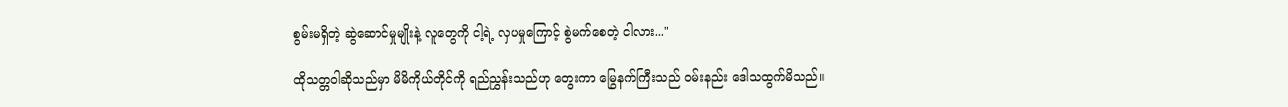စွမ်းမရှိတဲ့ ဆွဲဆောင်မှုမျိုးနဲ့ လူတွေကို ငါ့ရဲ့ လှပမှုကြောင့် စွဲမက်စေတဲ့ ငါလား..."

ထိုသတ္တဝါဆိုသည်မှာ မိမိကိုယ်တိုင်ကို ရည်ညွှန်းသည်ဟု တွေးကာ မြွေနက်ကြီးသည် ဝမ်းနည်း ဒေါသထွက်မိသည်။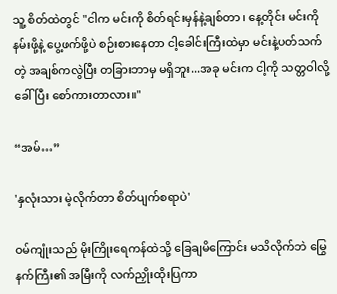သူ့ စိတ်ထဲတွင် "ငါက မင်းကို စိတ်ရင်းမှန်နဲ့ချစ်တာ ၊ နေ့တိုင်း မင်းကို နမ်းဖို့နဲ့ ပွေ့ဖက်ဖို့ပဲ စဉ်းစားနေတာ ငါ့ခေါင်းကြီးထဲမှာ မင်းနဲ့ပတ်သက်တဲ့ အချစ်ကလွဲပြီး တခြားဘာမှ မရှိဘူး...အခု မင်းက ငါ့ကို သတ္တဝါလို့ ခေါ်ပြီး စော်ကားတာလား။"

“အမ်…”

'နှလုံးသား မဲ့လိုက်တာ စိတ်ပျက်စရာပဲ'

ဝမ်ကျုံးသည် မိုးကြိုးရေကန်ထဲသို့ ခြေချမိကြောင်း မသိလိုက်ဘဲ မြွေနက်ကြီး၏ အမြီးကို လက်ညှိုးထိုးပြကာ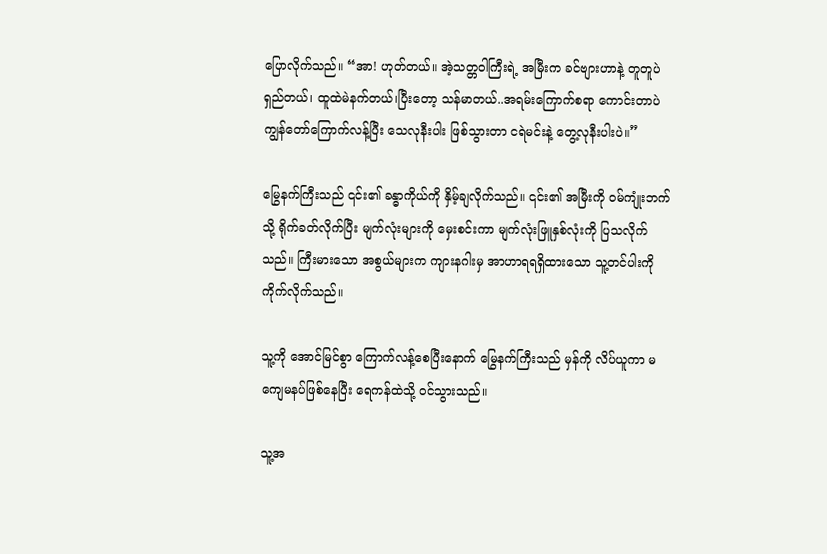ပြောလိုက်သည်။ “အာ! ဟုတ်တယ်။ အဲ့သတ္တဝါကြီးရဲ့ အမြီးက ခင်ဗျားဟာနဲ့ တူတူပဲ ရှည်တယ်၊ ထူထဲမဲနက်တယ်၊ပြီးတော့ သန်မာတယ်..အရမ်းကြောက်စရာ ကောင်းတာပဲ ကျွန်တော်ကြောက်လန့်ပြီး သေလုနီးပါး ဖြစ်သွားတာ ငရဲမင်းနဲ့ တွေ့လုနီးပါးပဲ။”

မြွေနက်ကြီးသည် ၎င်း၏ ခန္ဓာကိုယ်ကို နှိမ့်ချလိုက်သည်။ ၎င်း၏ အမြီးကို ဝမ်ကျုံးဘက်သို့ ရိုက်ခတ်လိုက်ပြီး မျက်လုံးများကို မှေးစင်းကာ မျက်လုံးဖြူနှစ်လုံးကို ပြသလိုက်သည်။ ကြီးမားသော အစွယ်များက ကျားနဂါးမှ အာဟာရရရှိထားသော သူ့တင်ပါးကို ကိုက်လိုက်သည်။

သူ့ကို အောင်မြင်စွာ ကြောက်လန့်စေပြီးနောက် မြွေနက်ကြီးသည် မှန်ကို လိပ်ယူကာ မကျေမနပ်ဖြစ်နေပြီး ရေကန်ထဲသို့ ဝင်သွားသည်။

သူ့အ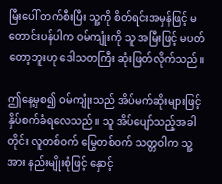မြီးပေါ် တက်စီးပြီး သူ့ကို စိတ်ရင်းအမှန်ဖြင့် မတောင်းပန်ပါက ဝမ်ကျုံးကို သူ အမြီးဖြင့် မပတ်တော့ဘူးဟု ဒေါသတကြီး ဆုံးဖြတ်လိုက်သည်။

ဤနေ့မှစ၍ ဝမ်ကျုံးသည် အိပ်မက်ဆိုးများဖြင့် နှိပ်စက်ခံရလေသည်။ သူ အိပ်ပျော်သည့်အခါတိုင်း လူတစ်ဝက် မြွေတစ်ဝက် သတ္တဝါက သူ့အား နည်းမျိုးစုံဖြင့် နှောင့်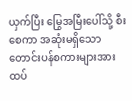ယှက်ပြီး မြွေအမြီးပေါ်သို့ စီးစေကာ အဆုံးမရှိသော တောင်းပန်စကားများအား ထပ်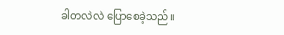ခါတလဲလဲ ပြောစေခဲ့သည်။